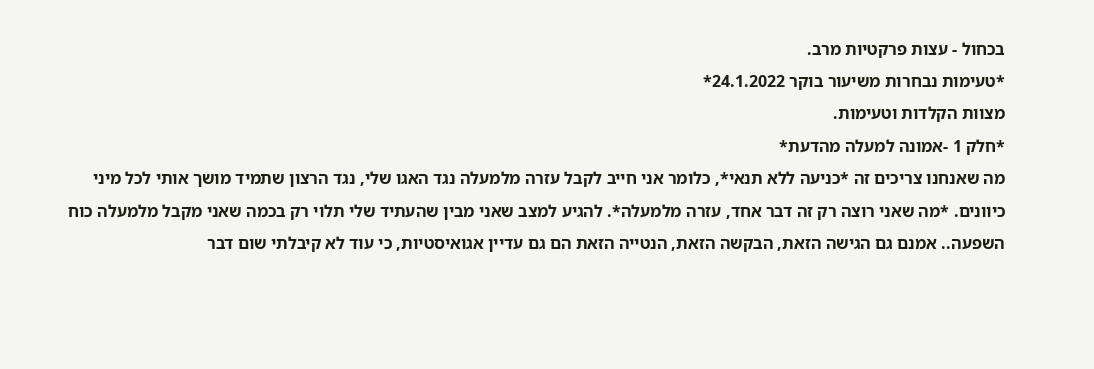בכחול - עצות פרקטיות מרב.
*טעימות נבחרות משיעור בוקר 24.1.2022*
מצוות הקלדות וטעימות.
*חלק 1 -אמונה למעלה מהדעת*
מה שאנחנו צריכים זה *כניעה ללא תנאי*, כלומר אני חייב לקבל עזרה מלמעלה נגד האגו שלי, נגד הרצון שתמיד מושך אותי לכל מיני כיוונים. *מה שאני רוצה רק זה דבר אחד, עזרה מלמעלה*. להגיע למצב שאני מבין שהעתיד שלי תלוי רק בכמה שאני מקבל מלמעלה כוח השפעה.. אמנם גם הגישה הזאת, הבקשה הזאת, הנטייה הזאת הם גם עדיין אגואיסטיות, כי עוד לא קיבלתי שום דבר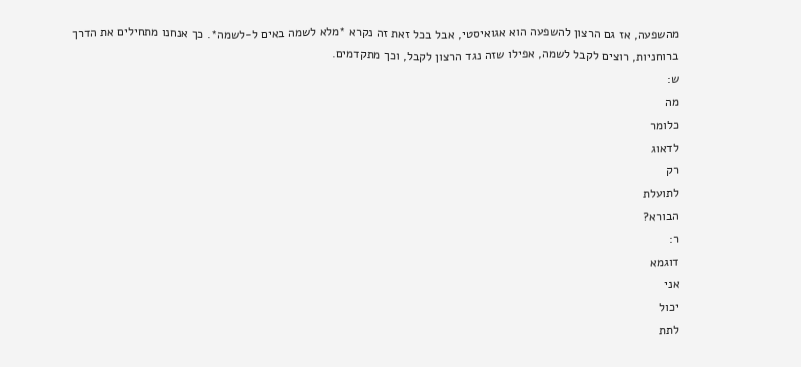מהשפעה, אז גם הרצון להשפעה הוא אגואיסטי, אבל בכל זאת זה נקרא *מלא לשמה באים ל-לשמה*. כך אנחנו מתחילים את הדרך ברוחניות, רוצים לקבל לשמה, אפילו שזה נגד הרצון לקבל, וכך מתקדמים.
ש:
מה
כלומר
לדאוג
רק
לתועלת
הבורא?
ר:
דוגמא
אני
יכול
לתת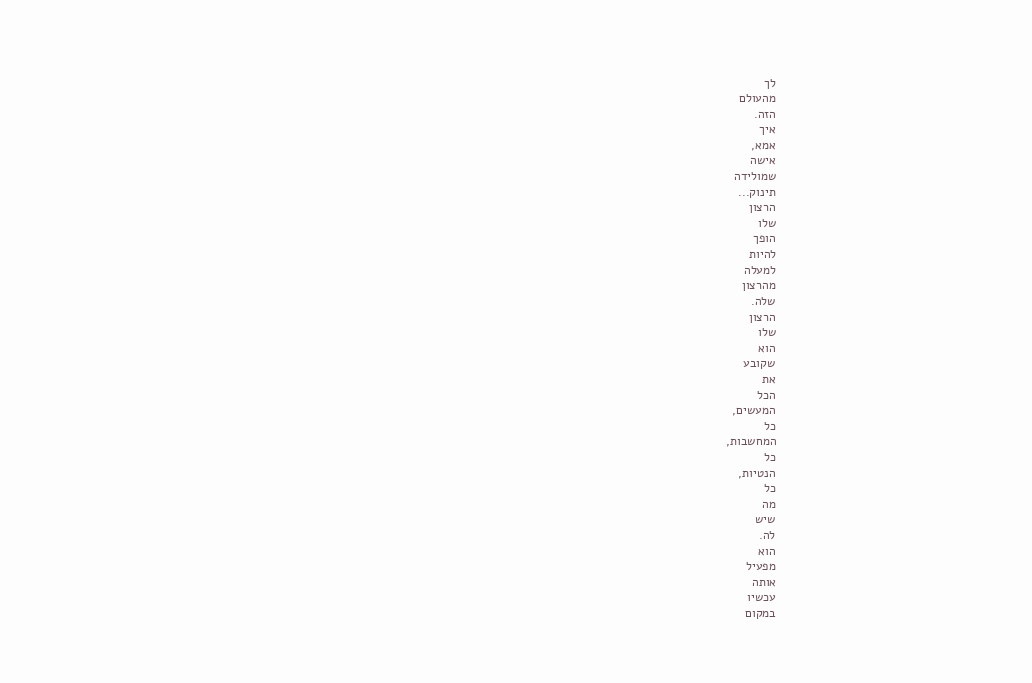לך
מהעולם
הזה.
איך
אמא,
אישה
שמולידה
תינוק...
הרצון
שלו
הופך
להיות
למעלה
מהרצון
שלה.
הרצון
שלו
הוא
שקובע
את
הכל
המעשים,
כל
המחשבות,
כל
הנטיות,
כל
מה
שיש
לה.
הוא
מפעיל
אותה
עכשיו
במקום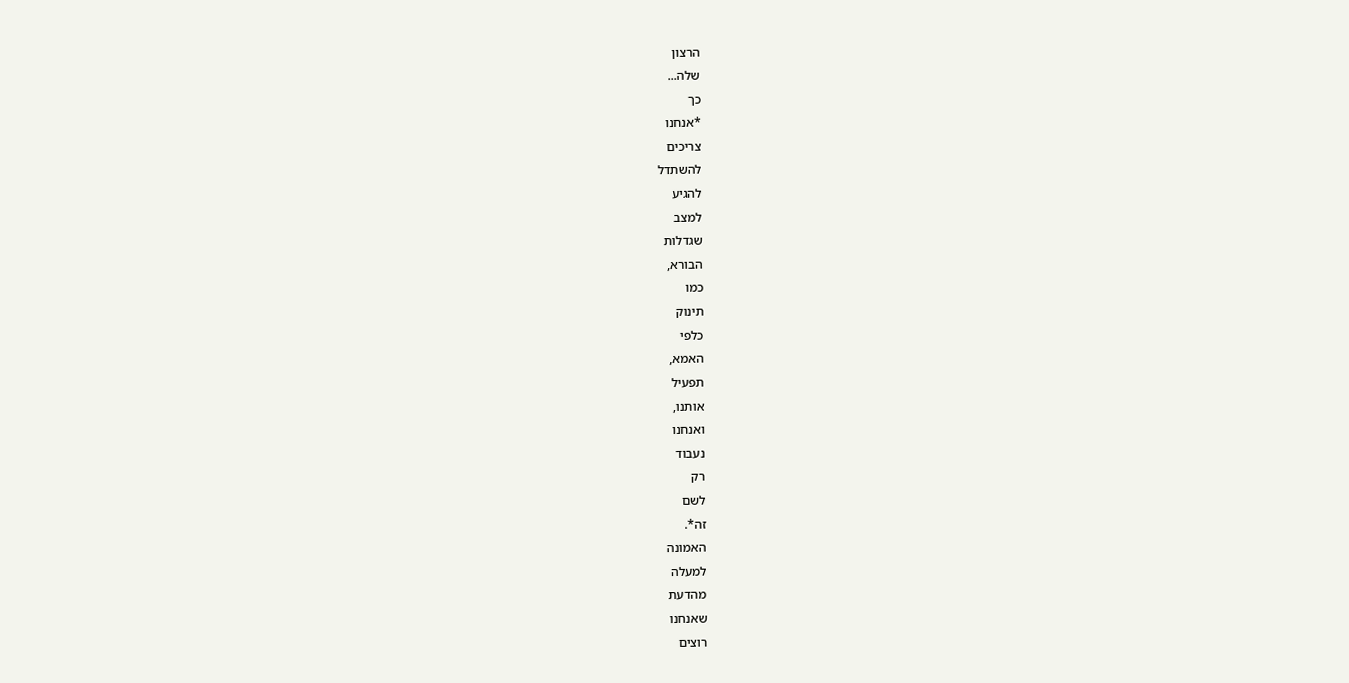הרצון
שלה...
כך
*אנחנו
צריכים
להשתדל
להגיע
למצב
שגדלות
הבורא,
כמו
תינוק
כלפי
האמא,
תפעיל
אותנו,
ואנחנו
נעבוד
רק
לשם
זה*.
האמונה
למעלה
מהדעת
שאנחנו
רוצים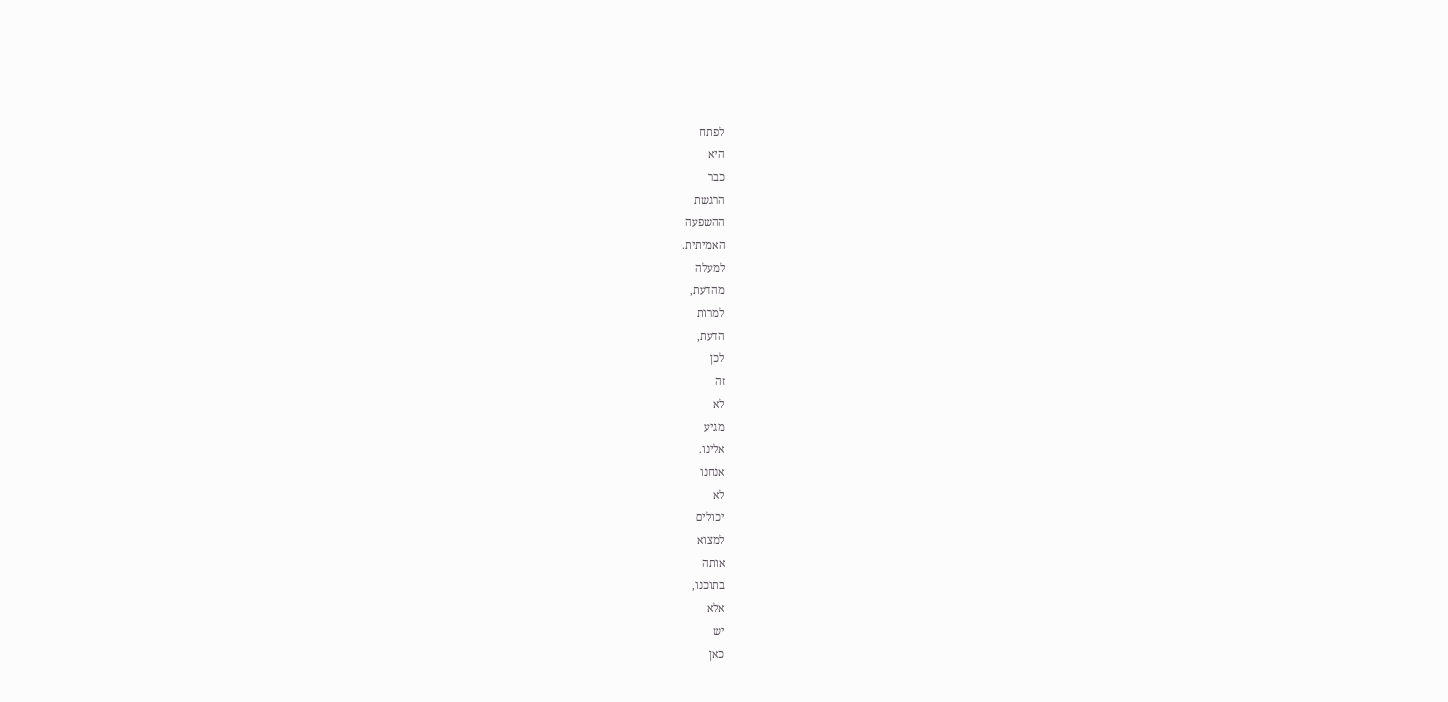לפתח
היא
כבר
הרגשת
ההשפעה
האמיתית.
למעלה
מהדעת,
למרות
הדעת,
לכן
זה
לא
מגיע
אלינו.
אנחנו
לא
יכולים
למצוא
אותה
בתוכנו,
אלא
יש
כאן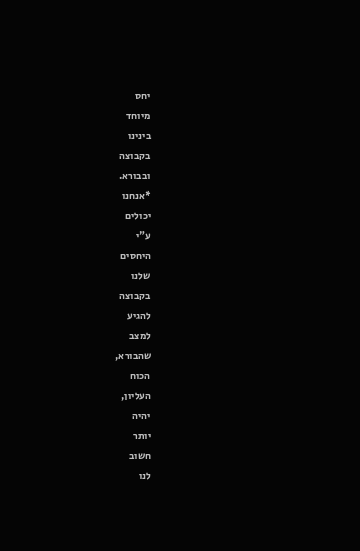יחס
מיוחד
בינינו
בקבוצה
ובבורא.
*אנחנו
יכולים
ע"י
היחסים
שלנו
בקבוצה
להגיע
למצב
שהבורא,
הכוח
העליון,
יהיה
יותר
חשוב
לנו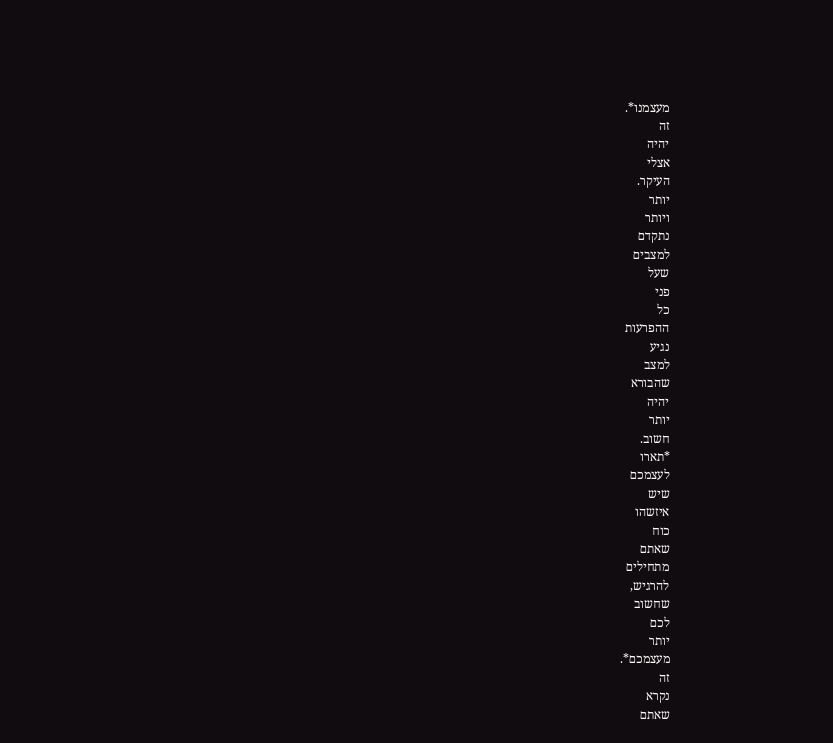מעצמנו*.
זה
יהיה
אצלי
העיקר.
יותר
ויותר
נתקדם
למצבים
שעל
פני
כל
ההפרעות
נגיע
למצב
שהבורא
יהיה
יותר
חשוב.
*תארו
לעצמכם
שיש
איזשהו
כוח
שאתם
מתחילים
להרגיש,
שחשוב
לכם
יותר
מעצמכם*.
זה
נקרא
שאתם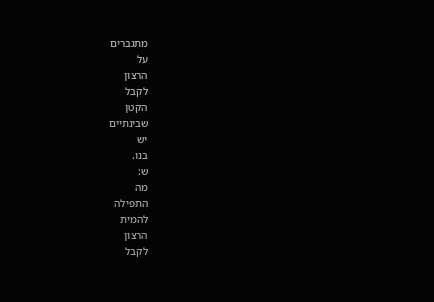מתגברים
על
הרצון
לקבל
הקטן
שבינתיים
יש
בנו.
ש:
מה
התפילה
להמית
הרצון
לקבל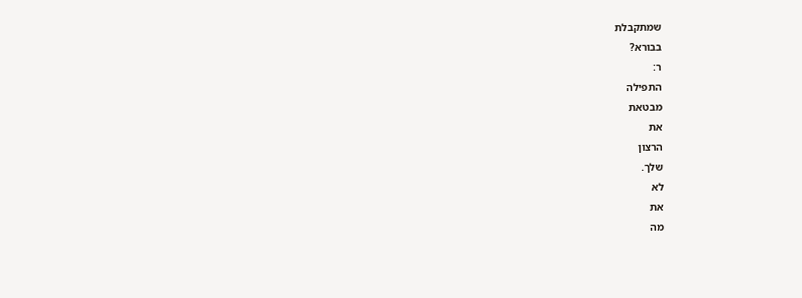שמתקבלת
בבורא?
ר:
התפילה
מבטאת
את
הרצון
שלך.
לא
את
מה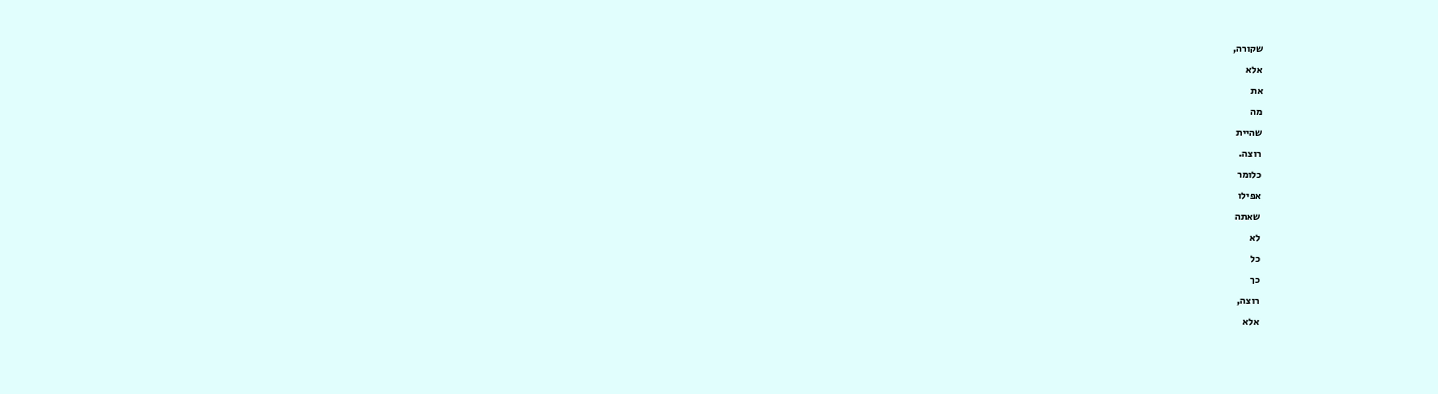שקורה,
אלא
את
מה
שהיית
רוצה.
כלומר
אפילו
שאתה
לא
כל
כך
רוצה,
אלא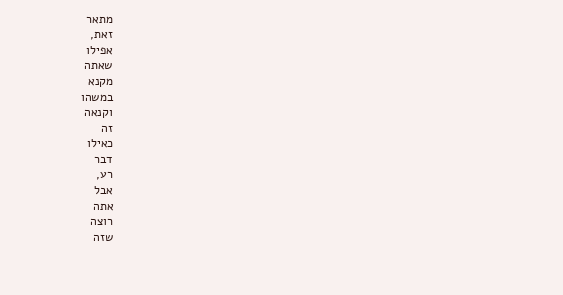מתאר
זאת,
אפילו
שאתה
מקנא
במשהו
וקנאה
זה
כאילו
דבר
רע,
אבל
אתה
רוצה
שזה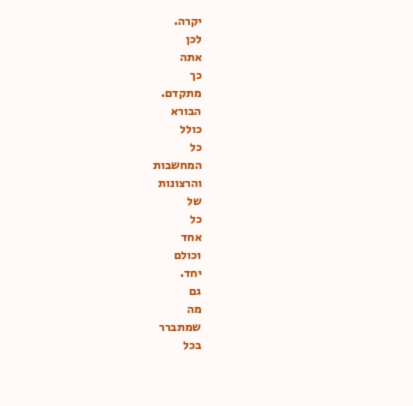יקרה.
לכן
אתה
כך
מתקדם.
הבורא
כולל
כל
המחשבות
והרצונות
של
כל
אחד
וכולם
יחד.
גם
מה
שמתברר
בכל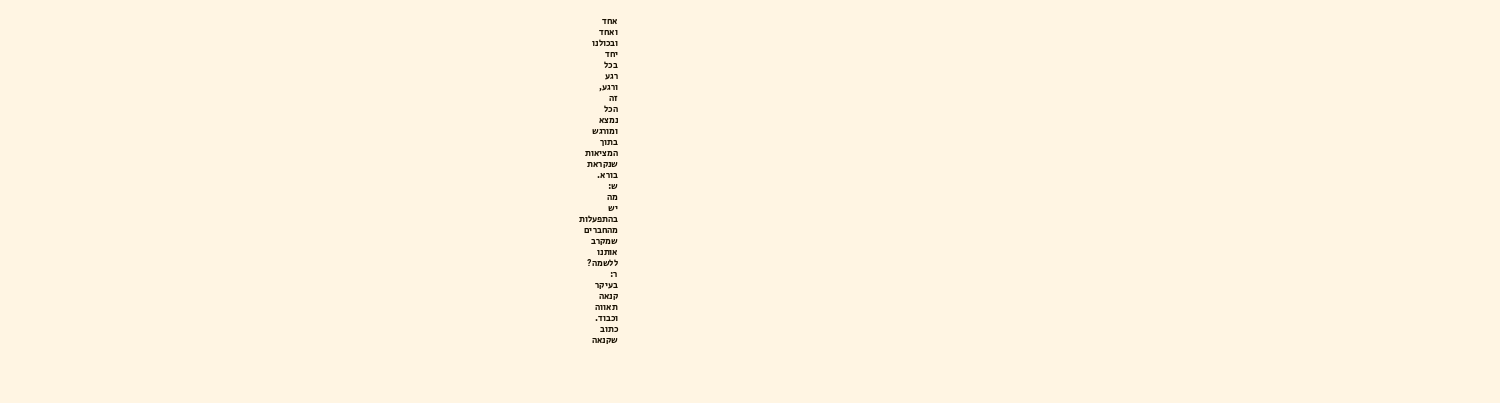אחד
ואחד
ובכולנו
יחד
בכל
רגע
ורגע,
זה
הכל
נמצא
ומורגש
בתוך
המציאות
שנקראת
בורא.
ש:
מה
יש
בהתפעלות
מהחברים
שמקרב
אותנו
ללשמה?
ר:
בעיקר
קנאה
תאווה
וכבוד.
כתוב
שקנאה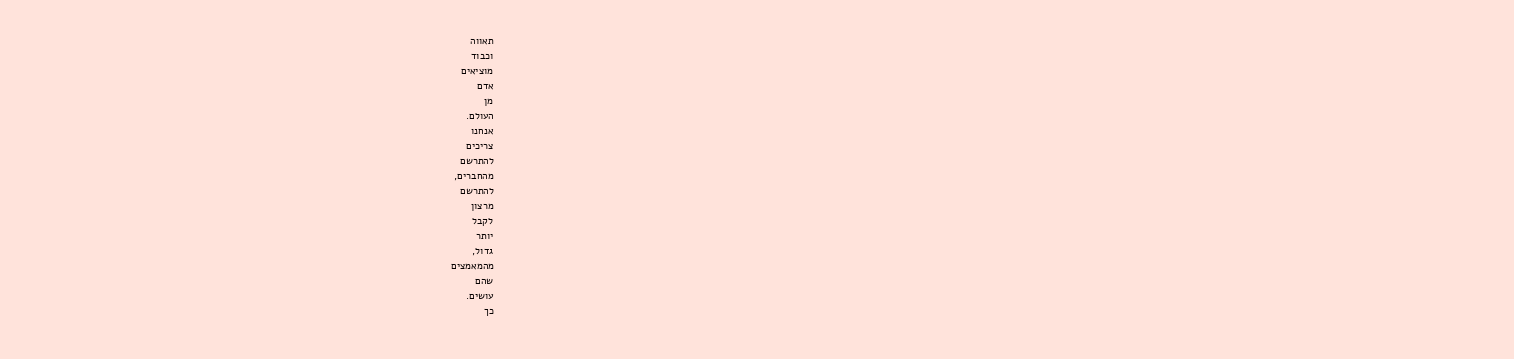תאווה
וכבוד
מוציאים
אדם
מן
העולם.
אנחנו
צריכים
להתרשם
מהחברים,
להתרשם
מרצון
לקבל
יותר
גדול,
מהמאמצים
שהם
עושים.
כך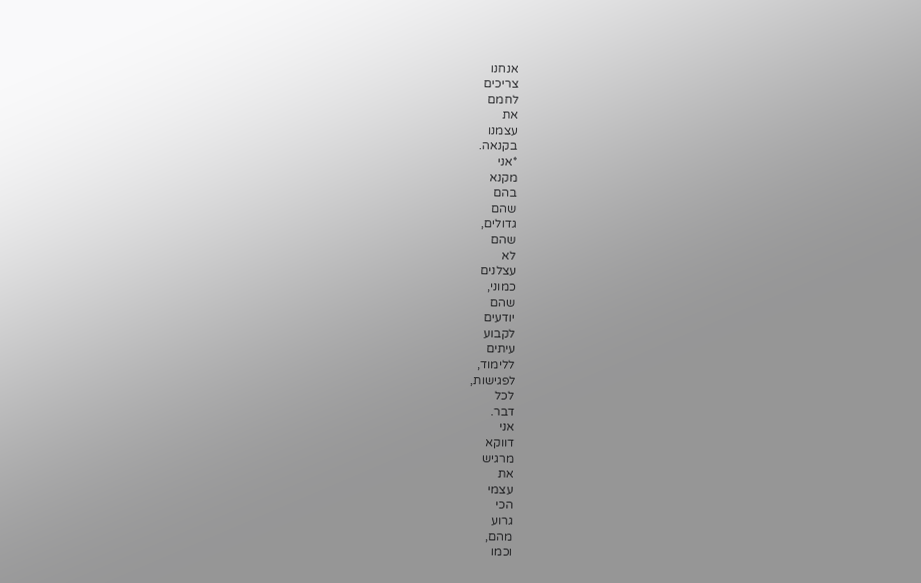אנחנו
צריכים
לחמם
את
עצמנו
בקנאה.
*אני
מקנא
בהם
שהם
גדולים,
שהם
לא
עצלנים
כמוני,
שהם
יודעים
לקבוע
עיתים
ללימוד,
לפגישות,
לכל
דבר.
אני
דווקא
מרגיש
את
עצמי
הכי
גרוע
מהם,
וכמו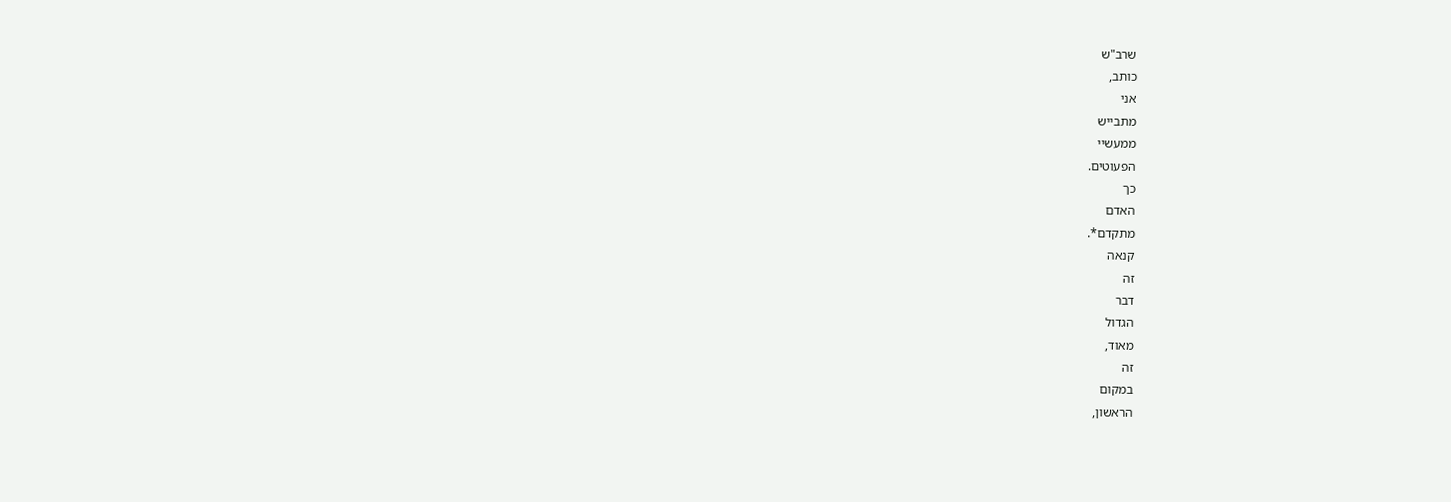שרב"ש
כותב,
אני
מתבייש
ממעשיי
הפעוטים.
כך
האדם
מתקדם*.
קנאה
זה
דבר
הגדול
מאוד,
זה
במקום
הראשון,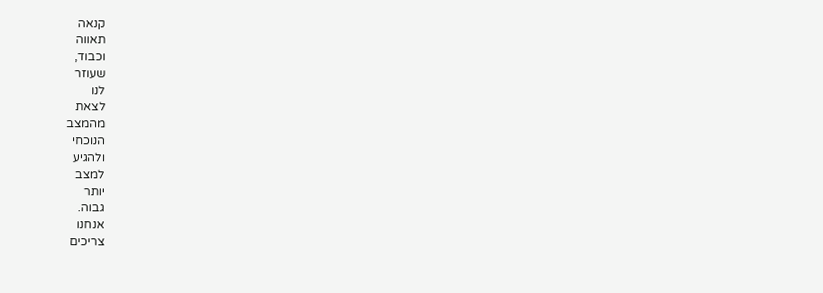קנאה
תאווה
וכבוד,
שעוזר
לנו
לצאת
מהמצב
הנוכחי
ולהגיע
למצב
יותר
גבוה.
אנחנו
צריכים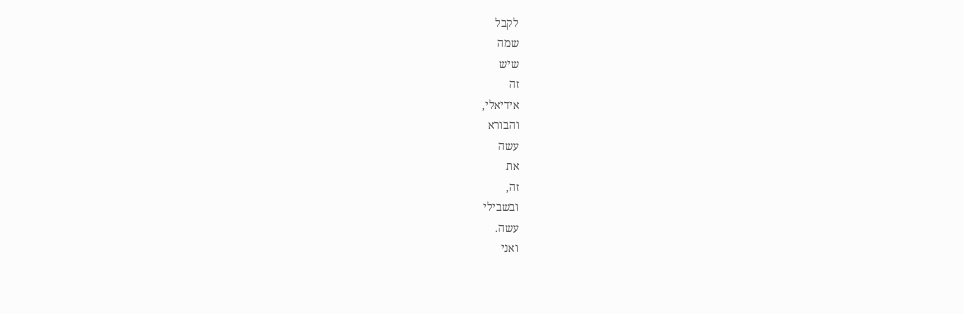לקבל
שמה
שיש
זה
אידיאלי,
והבורא
עשה
את
זה,
ובשבילי
עשה.
ואני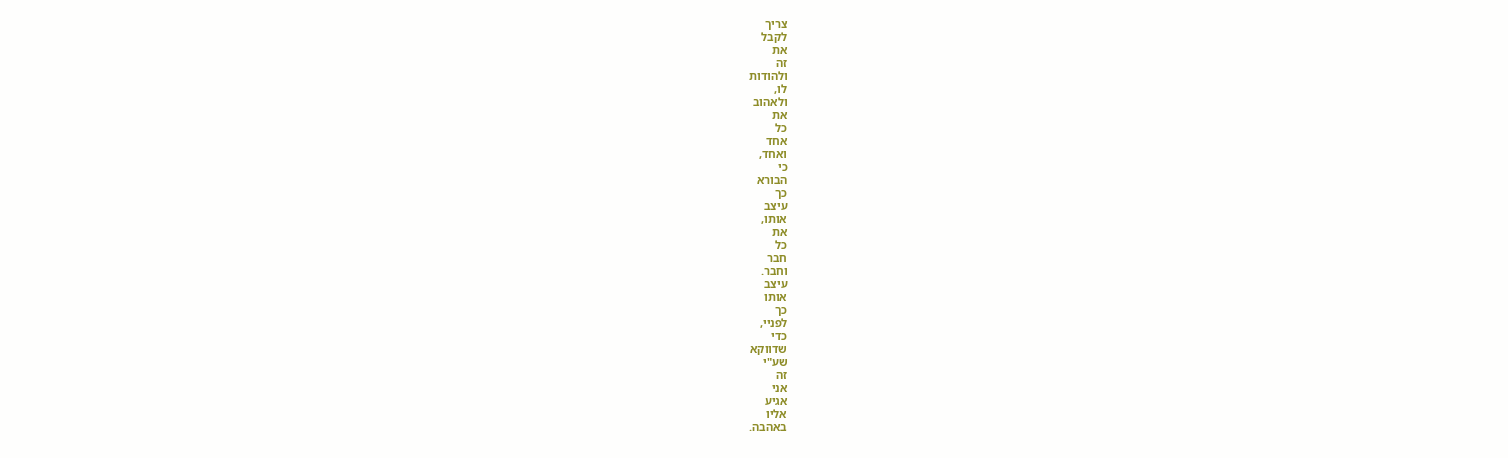צריך
לקבל
את
זה
ולהודות
לו,
ולאהוב
את
כל
אחד
ואחד,
כי
הבורא
כך
עיצב
אותו,
את
כל
חבר
וחבר.
עיצב
אותו
כך
לפניי,
כדי
שדווקא
שע"י
זה
אני
אגיע
אליו
באהבה.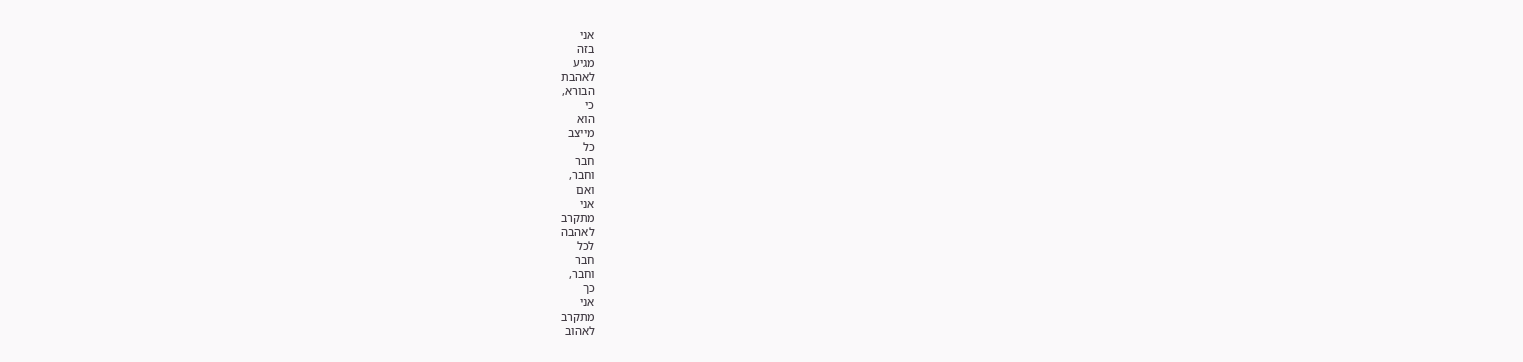אני
בזה
מגיע
לאהבת
הבורא,
כי
הוא
מייצב
כל
חבר
וחבר,
ואם
אני
מתקרב
לאהבה
לכל
חבר
וחבר,
כך
אני
מתקרב
לאהוב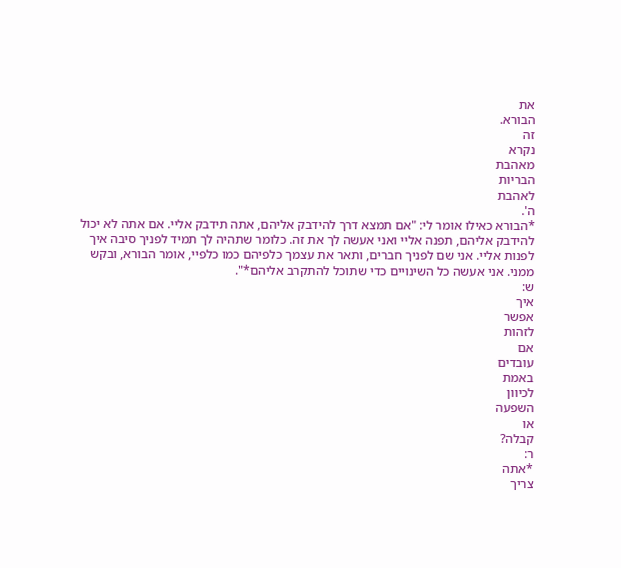את
הבורא.
זה
נקרא
מאהבת
הבריות
לאהבת
ה'.
*הבורא כאילו אומר לי: "אם תמצא דרך להידבק אליהם, אתה תידבק אליי. אם אתה לא יכול להידבק אליהם, תפנה אליי ואני אעשה לך את זה. כלומר שתהיה לך תמיד לפניך סיבה איך לפנות אליי. אני שם לפניך חברים, ותאר את עצמך כלפיהם כמו כלפיי, אומר הבורא, ובקש ממני. אני אעשה כל השינויים כדי שתוכל להתקרב אליהם*".
ש:
איך
אפשר
לזהות
אם
עובדים
באמת
לכיוון
השפעה
או
קבלה?
ר:
*אתה
צריך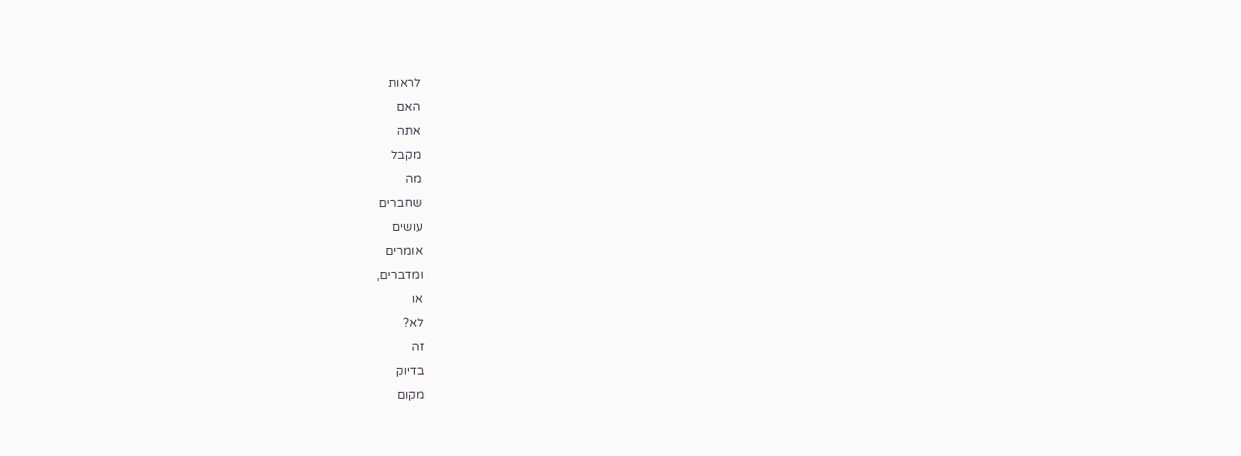לראות
האם
אתה
מקבל
מה
שחברים
עושים
אומרים
ומדברים,
או
לא?
זה
בדיוק
מקום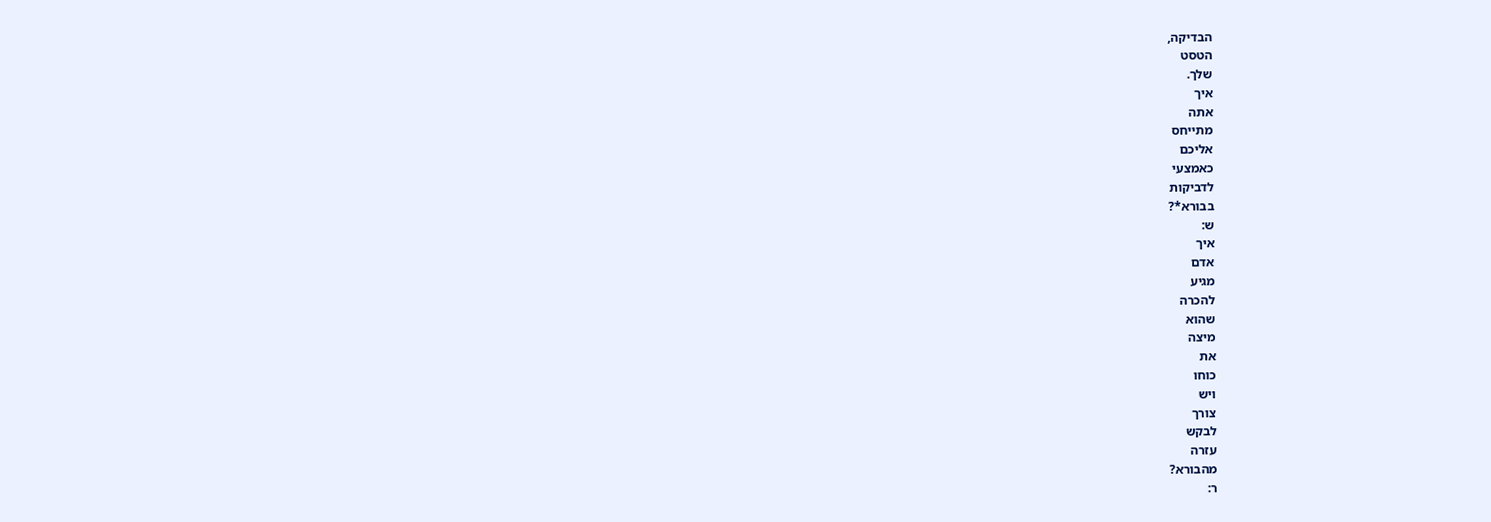הבדיקה,
הטסט
שלך.
איך
אתה
מתייחס
אליכם
כאמצעי
לדביקות
בבורא*?
ש:
איך
אדם
מגיע
להכרה
שהוא
מיצה
את
כוחו
ויש
צורך
לבקש
עזרה
מהבורא?
ר: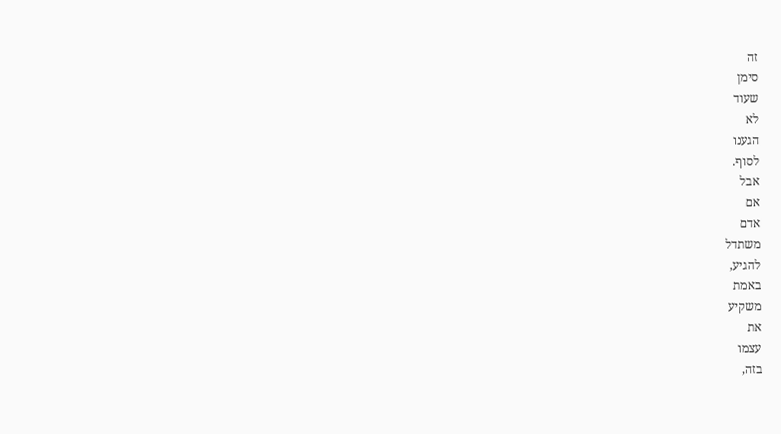זה
סימן
שעוד
לא
הגענו
לסוף.
אבל
אם
אדם
משתדל
להגיע,
באמת
משקיע
את
עצמו
בזה,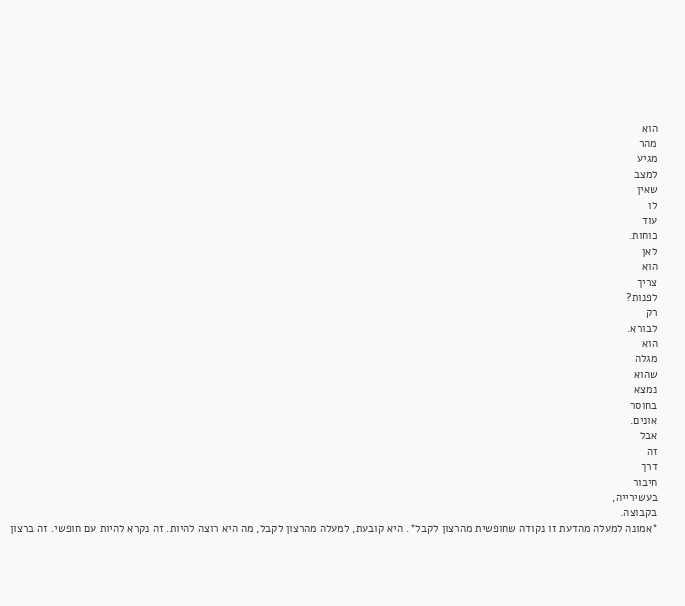הוא
מהר
מגיע
למצב
שאין
לו
עוד
כוחות.
לאן
הוא
צריך
לפנות?
רק
לבורא.
הוא
מגלה
שהוא
נמצא
בחוסר
אונים.
אבל
זה
דרך
חיבור
בעשירייה,
בקבוצה.
*אמונה למעלה מהדעת זו נקודה שחופשית מהרצון לקבל*. היא קובעת, למעלה מהרצון לקבל, מה היא רוצה להיות. זה נקרא להיות עם חופשי. זה ברצון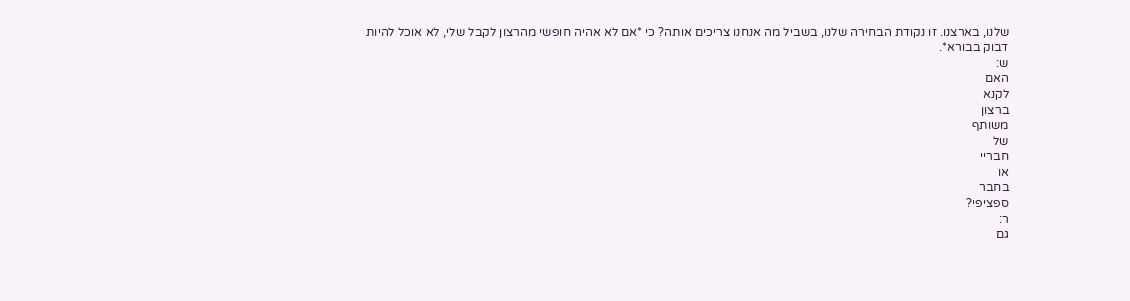שלנו, בארצנו. זו נקודת הבחירה שלנו, בשביל מה אנחנו צריכים אותה? כי *אם לא אהיה חופשי מהרצון לקבל שלי, לא אוכל להיות דבוק בבורא*.
ש:
האם
לקנא
ברצון
משותף
של
חבריי
או
בחבר
ספציפי?
ר:
גם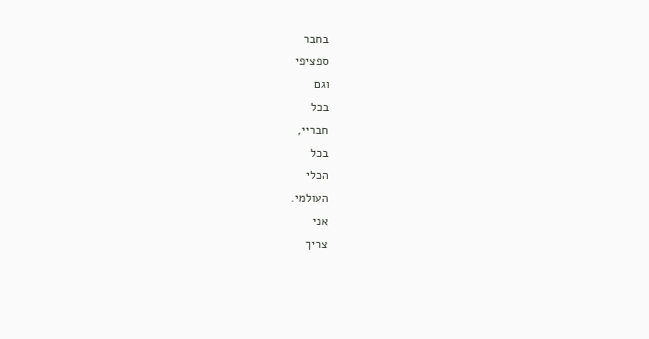בחבר
ספציפי
וגם
בכל
חבריי,
בכל
הכלי
העולמי.
אני
צריך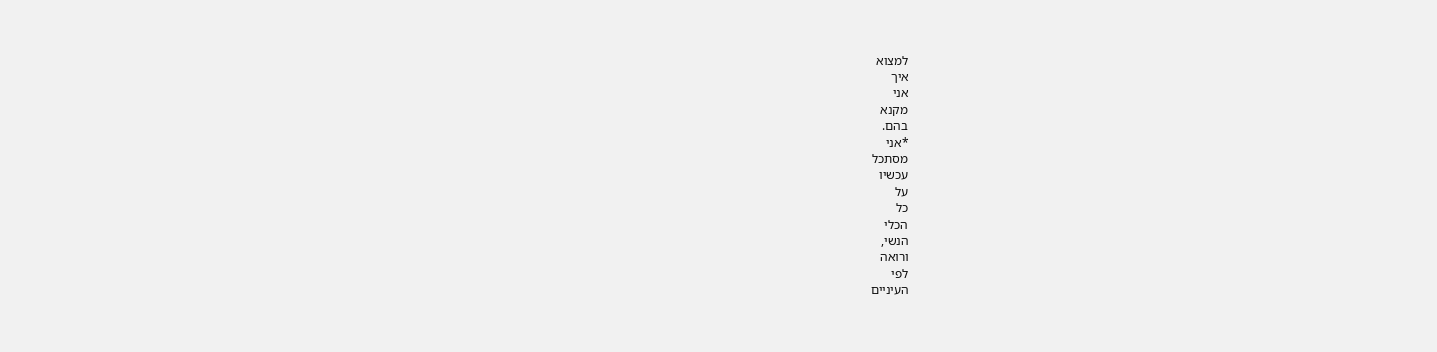למצוא
איך
אני
מקנא
בהם.
*אני
מסתכל
עכשיו
על
כל
הכלי
הנשי,
ורואה
לפי
העיניים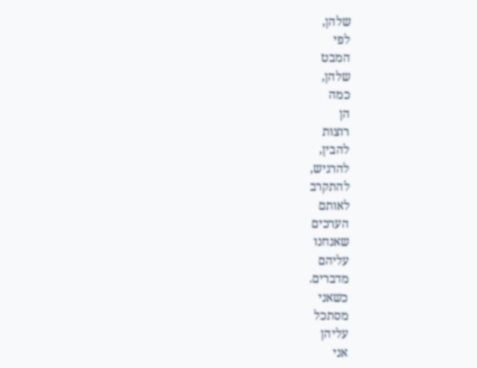שלהן,
לפי
המבט
שלהן,
כמה
הן
רוצות
להבין,
להרגיש,
להתקרב
לאותם
הערכים
שאנחנו
עליהם
מדברים.
כשאני
מסתכל
עליהן
אני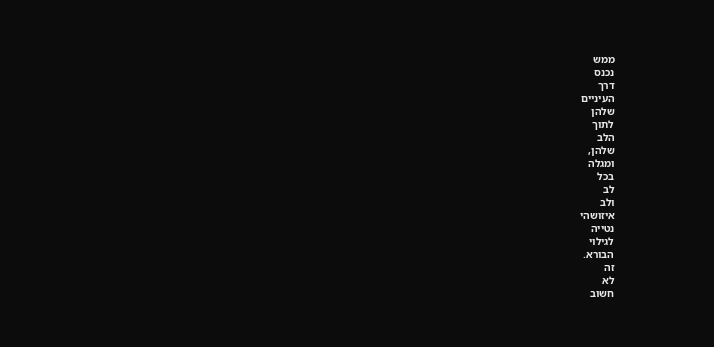ממש
נכנס
דרך
העיניים
שלהן
לתוך
הלב
שלהן,
ומגלה
בכל
לב
ולב
איזושהי
נטייה
לגילוי
הבורא.
זה
לא
חשוב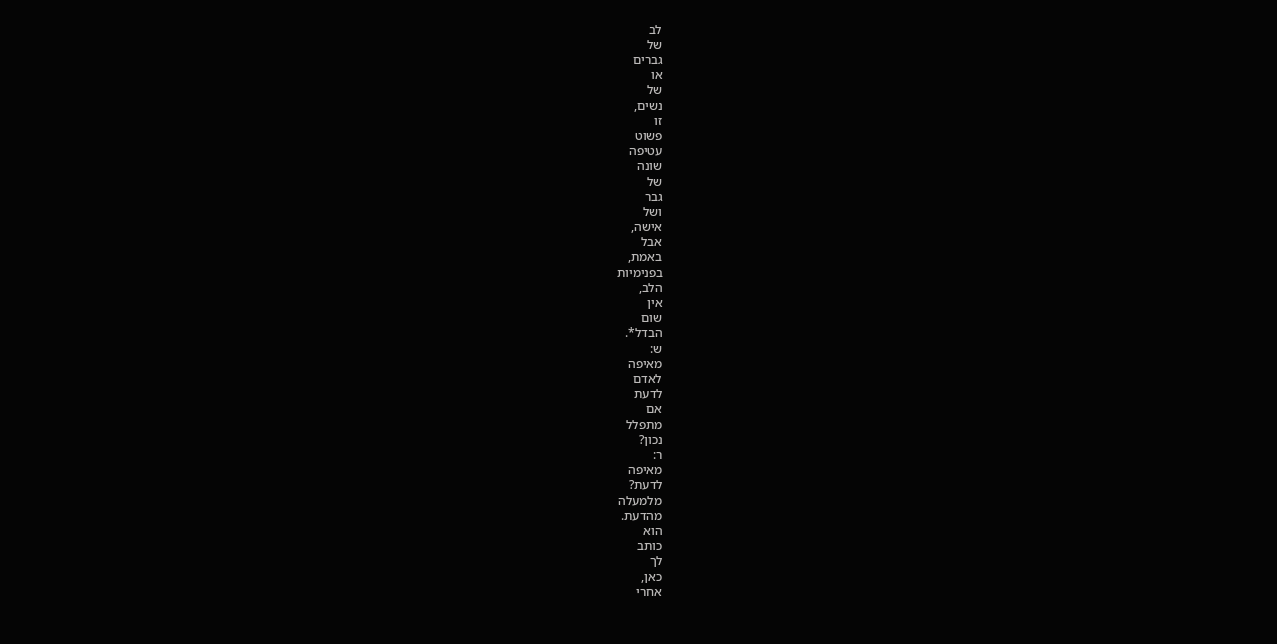לב
של
גברים
או
של
נשים,
זו
פשוט
עטיפה
שונה
של
גבר
ושל
אישה,
אבל
באמת,
בפנימיות
הלב,
אין
שום
הבדל*.
ש:
מאיפה
לאדם
לדעת
אם
מתפלל
נכון?
ר:
מאיפה
לדעת?
מלמעלה
מהדעת.
הוא
כותב
לך
כאן,
אחרי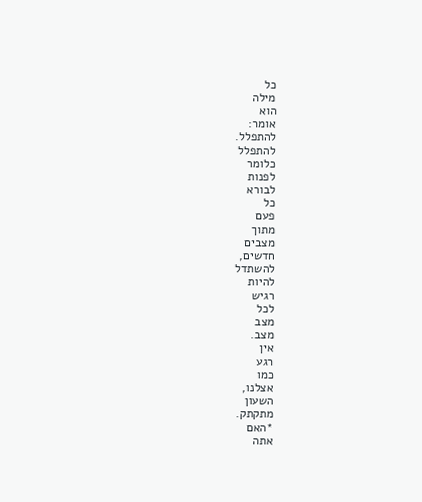כל
מילה
הוא
אומר:
להתפלל.
להתפלל
כלומר
לפנות
לבורא
כל
פעם
מתוך
מצבים
חדשים,
להשתדל
להיות
רגיש
לכל
מצב
מצב.
אין
רגע
כמו
אצלנו,
השעון
מתקתק.
*האם
אתה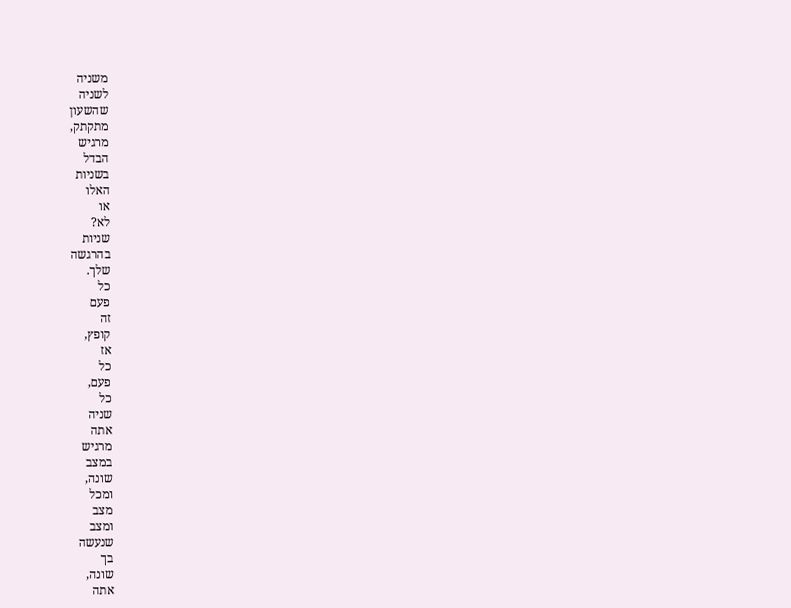משניה
לשניה
שהשעון
מתקתק,
מרגיש
הבדל
בשניות
האלו
או
לא?
שניות
בהרגשה
שלך.
כל
פעם
זה
קופץ,
אז
כל
פעם,
כל
שניה
אתה
מרגיש
במצב
שונה,
ומכל
מצב
ומצב
שנעשה
בך
שונה,
אתה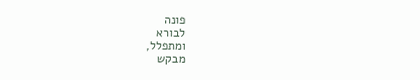פונה
לבורא
ומתפלל,
מבקש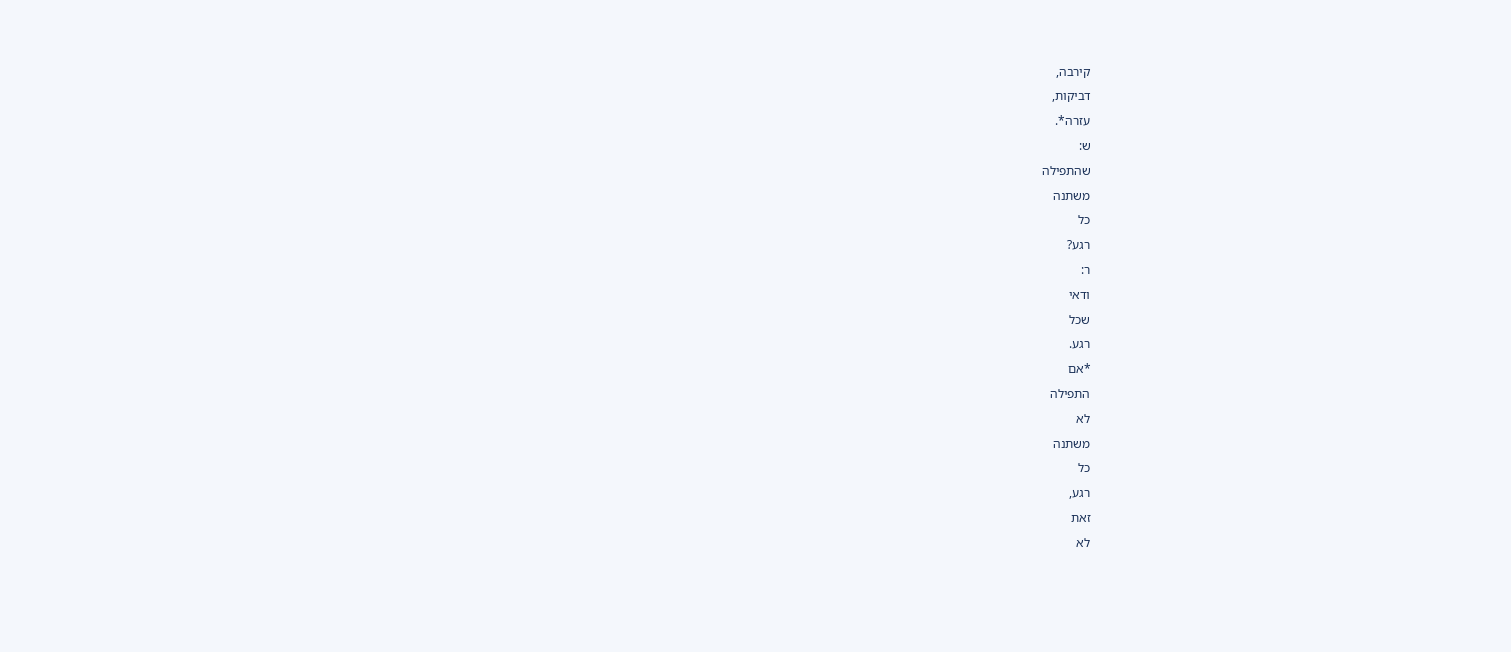קירבה,
דביקות,
עזרה*.
ש:
שהתפילה
משתנה
כל
רגע?
ר:
ודאי
שכל
רגע.
*אם
התפילה
לא
משתנה
כל
רגע,
זאת
לא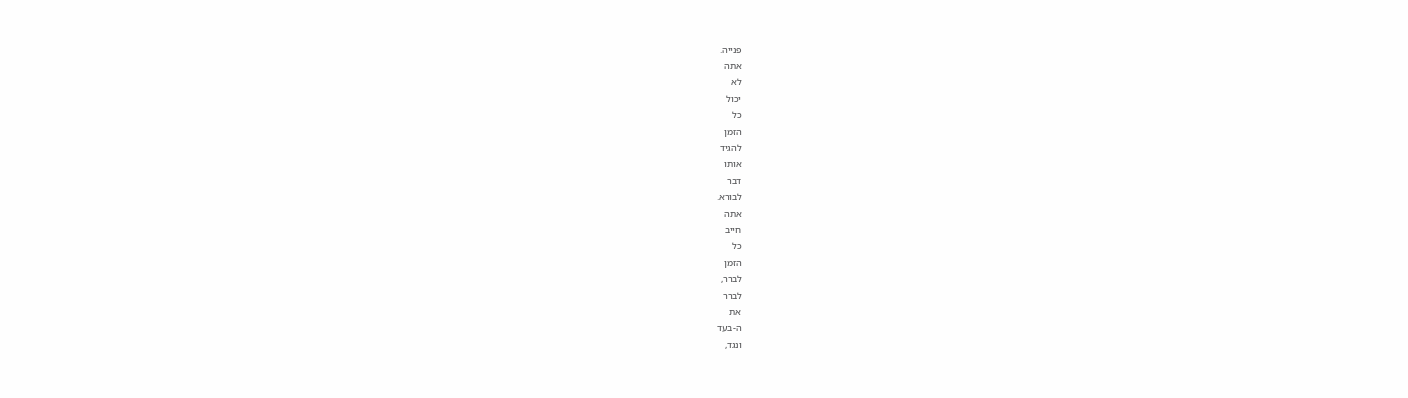פנייה.
אתה
לא
יכול
כל
הזמן
להגיד
אותו
דבר
לבורא.
אתה
חייב
כל
הזמן
לברר,
לברר
את
ה-בעד
ונגד,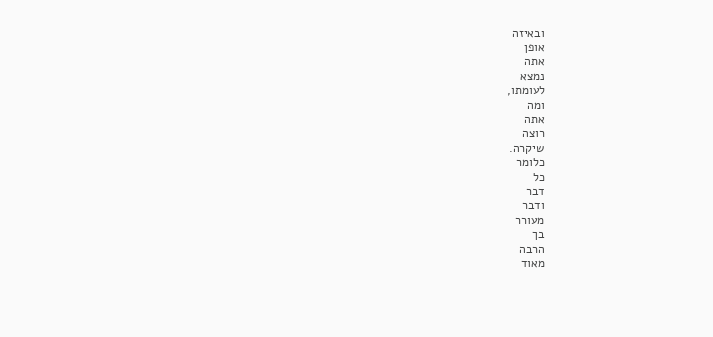ובאיזה
אופן
אתה
נמצא
לעומתו,
ומה
אתה
רוצה
שיקרה.
כלומר
כל
דבר
ודבר
מעורר
בך
הרבה
מאוד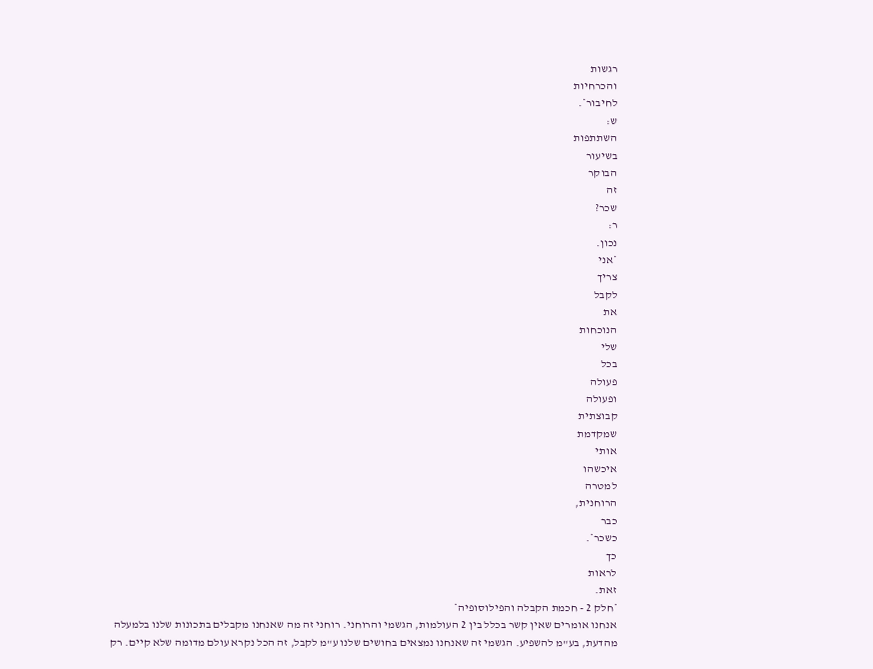רגשות
והכרחיות
לחיבור*.
ש:
השתתפות
בשיעור
הבוקר
זה
שכר?
ר:
נכון.
*אני
צריך
לקבל
את
הנוכחות
שלי
בכל
פעולה
ופעולה
קבוצתית
שמקדמת
אותי
איכשהו
למטרה
הרוחנית,
כבר
כשכר*.
כך
לראות
זאת.
*חלק 2 - חכמת הקבלה והפילוסופיה*
אנחנו אומרים שאין קשר בכלל בין 2 העולמות, הגשמי והרוחני. רוחני זה מה שאנחנו מקבלים בתכונות שלנו בלמעלה מהדעת, בע"מ להשפיע. הגשמי זה שאנחנו נמצאים בחושים שלנו ע"מ לקבל, זה הכל נקרא עולם מדומה שלא קיים. רק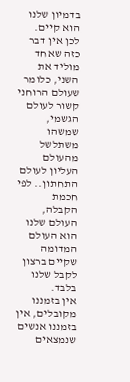בדמיון שלנו הוא קיים. לכן אין דבר כזה שאחד מוליד את השני, כלומר שעולם הרוחני קשור לעולם הגשמי, שמשהו משתלשל מהעולם העליון לעולם התחתון.. לפי חכמת הקבלה, העולם שלנו הוא העולם המדומה שקיים ברצון לקבל שלנו בלבד.
אין בזמננו מקובלים, אין בזמננו אנשים שנמצאים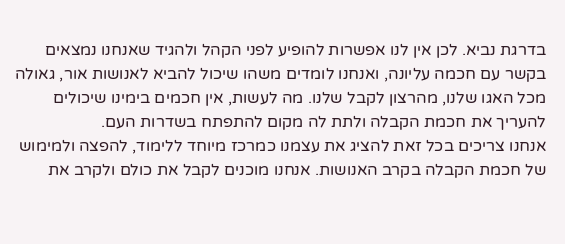בדרגת נביא. לכן אין לנו אפשרות להופיע לפני הקהל ולהגיד שאנחנו נמצאים בקשר עם חכמה עליונה, ואנחנו לומדים משהו שיכול להביא לאנושות אור, גאולה מכל האגו שלנו, מהרצון לקבל שלנו. מה לעשות, אין חכמים בימינו שיכולים להעריך את חכמת הקבלה ולתת לה מקום להתפתח בשדרות העם.
אנחנו צריכים בכל זאת להציג את עצמנו כמרכז מיוחד ללימוד, להפצה ולמימוש של חכמת הקבלה בקרב האנושות. אנחנו מוכנים לקבל את כולם ולקרב את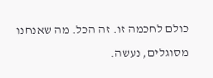כולם לחכמה זו. זה הכל. מה שאנחנו מסוגלים, נעשה.